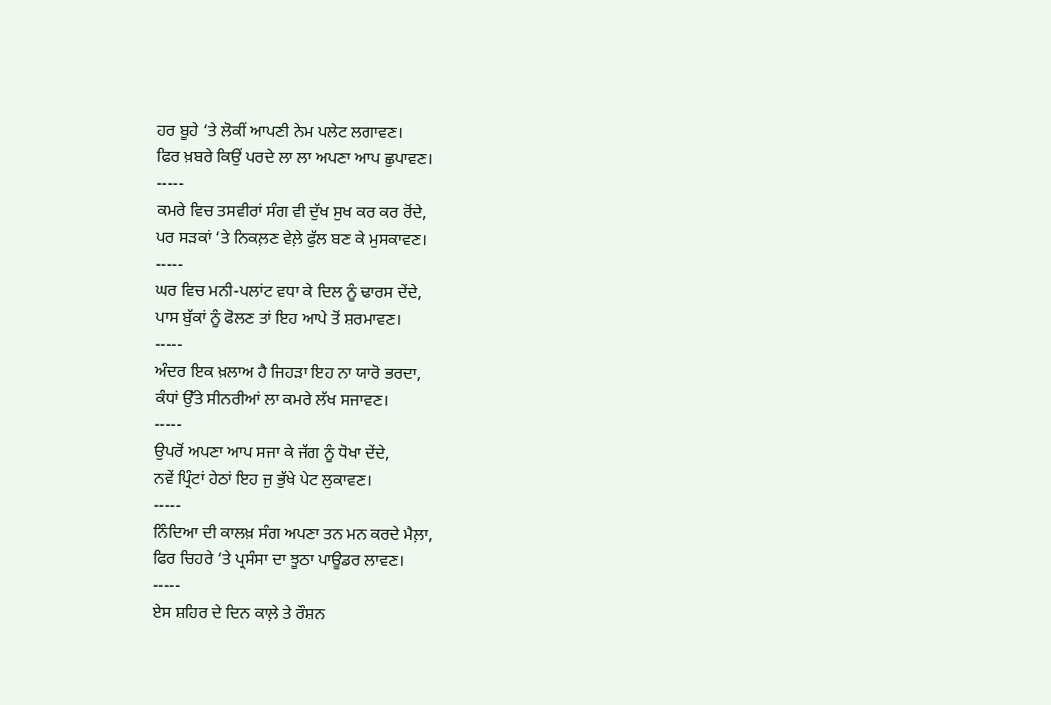ਹਰ ਬੂਹੇ ‘ਤੇ ਲੋਕੀਂ ਆਪਣੀ ਨੇਮ ਪਲੇਟ ਲਗਾਵਣ।
ਫਿਰ ਖ਼ਬਰੇ ਕਿਉਂ ਪਰਦੇ ਲਾ ਲਾ ਅਪਣਾ ਆਪ ਛੁਪਾਵਣ।
-----
ਕਮਰੇ ਵਿਚ ਤਸਵੀਰਾਂ ਸੰਗ ਵੀ ਦੁੱਖ ਸੁਖ ਕਰ ਕਰ ਰੋਂਦੇ,
ਪਰ ਸੜਕਾਂ ‘ਤੇ ਨਿਕਲ਼ਣ ਵੇਲ਼ੇ ਫੁੱਲ ਬਣ ਕੇ ਮੁਸਕਾਵਣ।
-----
ਘਰ ਵਿਚ ਮਨੀ-ਪਲਾਂਟ ਵਧਾ ਕੇ ਦਿਲ ਨੂੰ ਢਾਰਸ ਦੇਂਦੇ,
ਪਾਸ ਬੁੱਕਾਂ ਨੂੰ ਫੋਲਣ ਤਾਂ ਇਹ ਆਪੇ ਤੋਂ ਸ਼ਰਮਾਵਣ।
-----
ਅੰਦਰ ਇਕ ਖ਼ਲਾਅ ਹੈ ਜਿਹੜਾ ਇਹ ਨਾ ਯਾਰੋ ਭਰਦਾ,
ਕੰਧਾਂ ਉੱਤੇ ਸੀਨਰੀਆਂ ਲਾ ਕਮਰੇ ਲੱਖ ਸਜਾਵਣ।
-----
ਉਪਰੋਂ ਅਪਣਾ ਆਪ ਸਜਾ ਕੇ ਜੱਗ ਨੂੰ ਧੋਖਾ ਦੇਂਦੇ,
ਨਵੇਂ ਪ੍ਰਿੰਟਾਂ ਹੇਠਾਂ ਇਹ ਜੁ ਭੁੱਖੇ ਪੇਟ ਲੁਕਾਵਣ।
-----
ਨਿੰਦਿਆ ਦੀ ਕਾਲਖ਼ ਸੰਗ ਅਪਣਾ ਤਨ ਮਨ ਕਰਦੇ ਮੈਲ਼ਾ,
ਫਿਰ ਚਿਹਰੇ ‘ਤੇ ਪ੍ਰਸੰਸਾ ਦਾ ਝੂਠਾ ਪਾਊਡਰ ਲਾਵਣ।
-----
ਏਸ ਸ਼ਹਿਰ ਦੇ ਦਿਨ ਕਾਲ਼ੇ ਤੇ ਰੌਸ਼ਨ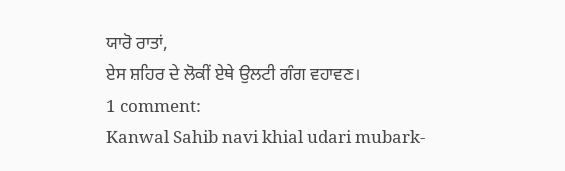ਯਾਰੋ ਰਾਤਾਂ,
ਏਸ ਸ਼ਹਿਰ ਦੇ ਲੋਕੀਂ ਏਥੇ ਉਲਟੀ ਗੰਗ ਵਹਾਵਣ।
1 comment:
Kanwal Sahib navi khial udari mubark-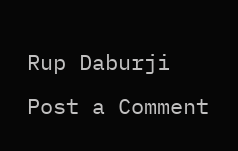Rup Daburji
Post a Comment